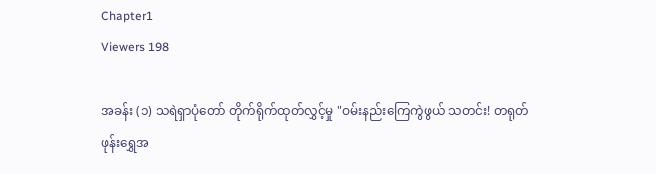Chapter1
Viewers 198

အခန်း (၁) သရဲရှာပုံတော် တိုက်ရိုက်ထုတ်လွှင့်မှု "ဝမ်းနည်းကြေကွဲဖွယ် သတင်း! တရုတ်ဖုန်းရွှေအ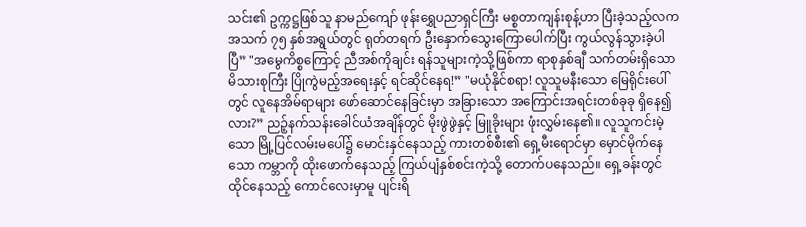သင်း၏ ဥက္ကဋ္ဌဖြစ်သူ နာမည်ကျော် ဖုန်းရွှေပညာရှင်ကြီး မစ္စတာကျန်းစုန့်ဟာ ပြီးခဲ့သည့်လက အသက် ၇၅ နှစ်အရွယ်တွင် ရုတ်တရက် ဦးနှောက်သွေးကြောပေါက်ပြီး ကွယ်လွန်သွားခဲ့ပါပြီ” "အမွေကိစ္စကြောင့် ညီအစ်ကိုချင်း ရန်သူများကဲ့သို့ဖြစ်ကာ ရာစုနှစ်ချီ သက်တမ်းရှိသော မိသားစုကြီး ပြိုကွဲမည့်အရေးနှင့် ရင်ဆိုင်နေရ!” "မယုံနိုင်စရာ! လူသူမနီးသော မြေရိုင်းပေါ်တွင် လူနေအိမ်ရာများ ဖော်ဆောင်နေခြင်းမှာ အခြားသော အကြောင်းအရင်းတစ်ခုခု ရှိနေ၍လား?” ညဉ့်နက်သန်းခေါင်ယံအချိန်တွင် မိုးဖွဲဖွဲနှင့် မြူခိုးများ ဖုံးလွှမ်းနေ၏။ လူသူကင်းမဲ့သော မြို့ပြင်လမ်းမပေါ်၌ မောင်းနှင်နေသည့် ကားတစ်စီး၏ ရှေ့မီးရောင်မှာ မှောင်မိုက်နေသော ကမ္ဘာကို ထိုးဖောက်နေသည့် ကြယ်ပျံနှစ်စင်းကဲ့သို့ တောက်ပနေသည်။ ရှေ့ခန်းတွင် ထိုင်နေသည့် ကောင်လေးမှာမူ ပျင်းရိ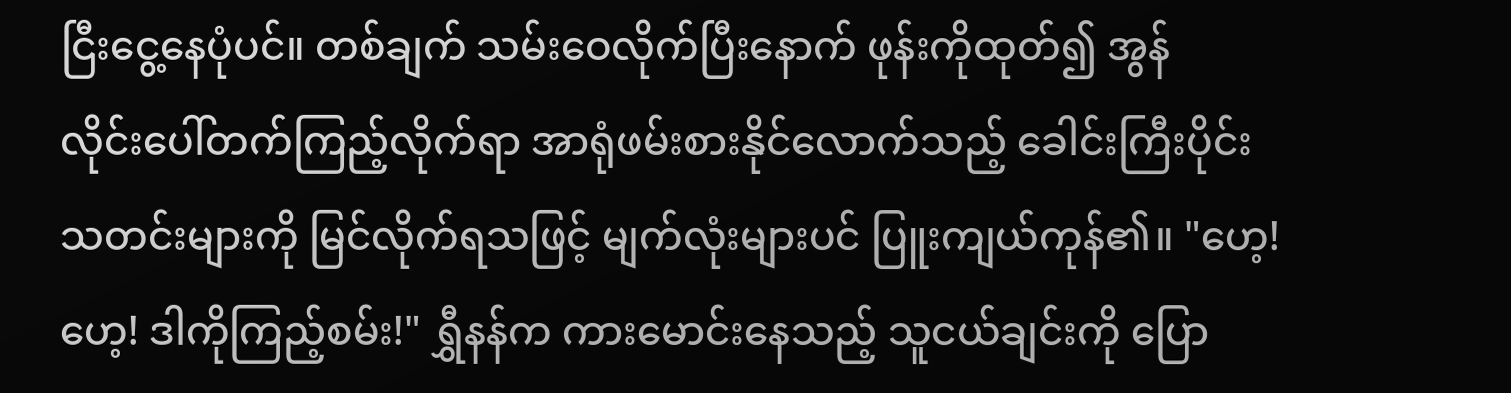ငြီးငွေ့နေပုံပင်။ တစ်ချက် သမ်းဝေလိုက်ပြီးနောက် ဖုန်းကိုထုတ်၍ အွန်လိုင်း‌ပေါ်တက်ကြည့်လိုက်ရာ အာရုံဖမ်းစားနိုင်‌လောက်သည့် ခေါင်းကြီးပိုင်းသတင်းများကို မြင်လိုက်ရသဖြင့် မျက်လုံးများပင် ပြူးကျယ်ကုန်၏။ "ဟေ့! ဟေ့! ဒါကိုကြည့်စမ်း!" ရွှီနန်က ကားမောင်းနေသည့် သူငယ်ချင်းကို ပြော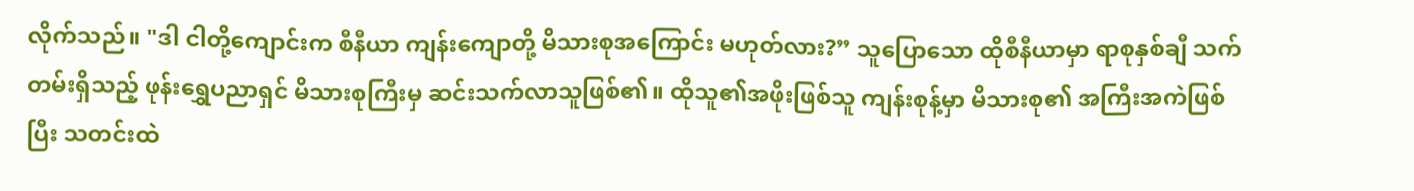လိုက်သည်။ "ဒါ ငါတို့ကျောင်းက စီနီယာ ကျန်းကျောတို့ မိသားစုအကြောင်း မဟုတ်လား?” သူပြောသော ထိုစီနီယာမှာ ရာစုနှစ်ချီ သက်တမ်းရှိသည့် ဖုန်းရွှေပညာရှင် မိသားစုကြီးမှ ဆင်းသက်လာသူဖြစ်၏။ ထိုသူ၏အဖိုးဖြစ်သူ ကျန်းစုန့်မှာ မိသားစု၏ အကြီးအကဲဖြစ်ပြီး သတင်းထဲ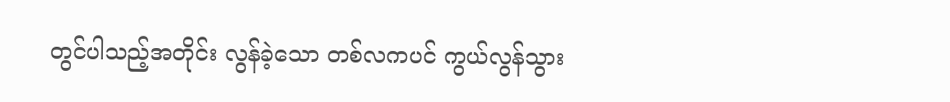တွင်ပါသည့်အတိုင်း လွန်ခဲ့သော တစ်လကပင် ကွယ်လွန်သွား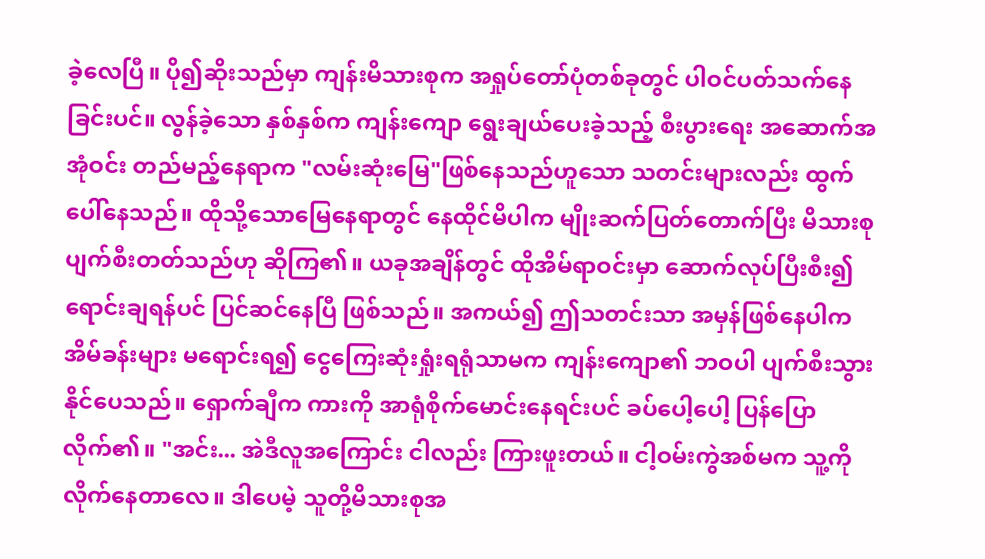ခဲ့‌လေပြီ။ ပို၍ဆိုးသည်မှာ ကျန်းမိသားစုက အရှုပ်တော်ပုံတစ်ခုတွင် ပါဝင်ပတ်သက်နေခြင်းပင်။ လွန်ခဲ့သော နှစ်နှစ်က ကျန်းကျော ရွေးချယ်ပေးခဲ့သည့် စီးပွားရေး အဆောက်အအုံဝင်း တည်မည့်နေရာက "လမ်းဆုံးမြေ"ဖြစ်နေသည်ဟူသော သတင်းများလည်း ထွက်ပေါ်နေသည်။ ထိုသို့‌သောမြေနေရာတွင် နေထိုင်မိပါက မျိုးဆက်ပြတ်တောက်ပြီး မိသားစု ပျက်စီးတတ်သည်ဟု ဆိုကြ၏။ ယခုအချိန်တွင် ထိုအိမ်ရာဝင်းမှာ ဆောက်လုပ်ပြီးစီး၍ ရောင်းချရန်ပင် ပြင်ဆင်နေပြီ ဖြစ်သည်။ အကယ်၍ ဤသတင်းသာ အမှန်ဖြစ်‌နေပါက အိမ်ခန်းများ မရောင်းရ၍ ငွေကြေးဆုံးရှုံးရရုံသာမက ကျန်းကျော၏ ဘဝပါ ပျက်စီးသွားနိုင်ပေသည်။ ရှောက်ချီက ကားကို အာရုံစိုက်မောင်းနေရင်းပင် ခပ်ပေါ့ပေါ့ ပြန်ပြောလိုက်၏။ "အင်း... အဲဒီလူအကြောင်း ငါလည်း ကြားဖူးတယ်။ ငါ့ဝမ်းကွဲအစ်မက သူ့ကို လိုက်နေတာလေ။ ဒါပေမဲ့ သူတို့မိသားစုအ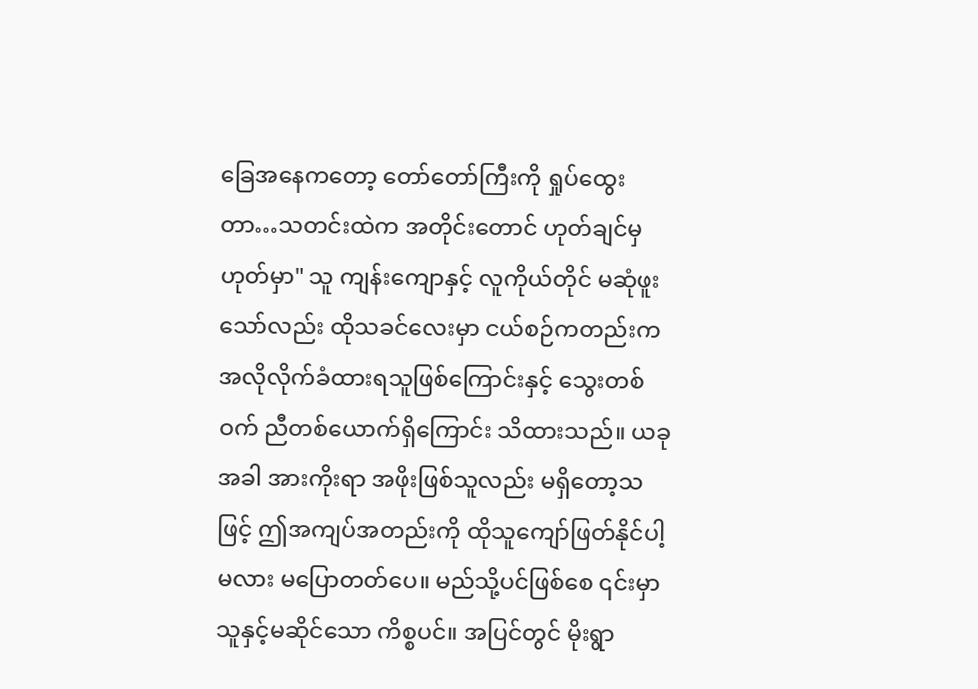ခြေအနေကတော့ တော်တော်ကြီးကို ရှုပ်ထွေးတာ‌…သတင်းထဲက အတိုင်းတောင် ဟုတ်ချင်မှ ဟုတ်မှာ" သူ ကျန်းကျောနှင့် လူကိုယ်တိုင် မဆုံဖူးသော်လည်း ထိုသခင်လေးမှာ ငယ်စဉ်ကတည်းက အလိုလိုက်ခံထားရသူဖြစ်ကြောင်းနှင့် သွေးတစ်ဝက် ညီတစ်ယောက်ရှိကြောင်း သိထား‌သည်။ ယခုအခါ အားကိုးရာ အဖိုးဖြစ်သူလည်း မရှိတော့သဖြင့် ဤအကျပ်အတည်းကို ထိုသူကျော်ဖြတ်နိုင်ပါ့မလား မပြောတတ်ပေ။ မည်သို့ပင်ဖြစ်စေ ၎င်းမှာ သူနှင့်မဆိုင်သော ကိစ္စပင်။ အပြင်တွင် မိုးရွာ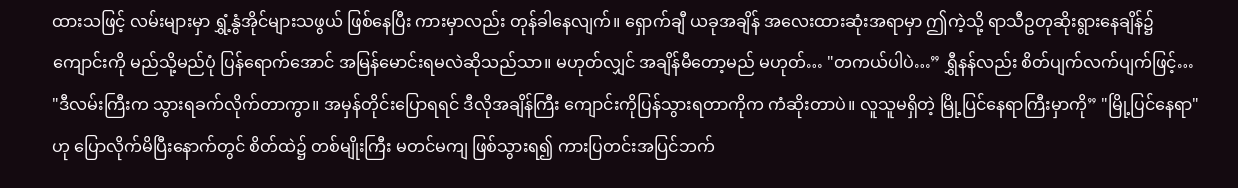ထားသဖြင့် လမ်းများမှာ ရွှံ့နွံအိုင်များသဖွယ် ဖြစ်နေပြီး ကားမှာလည်း တုန်ခါနေလျက်။ ရှောက်ချီ ယခုအချိန် အလေးထားဆုံးအရာမှာ ဤကဲ့သို့ ရာသီဥတုဆိုးရွားနေချိန်၌ ကျောင်းကို မည်သို့မည်ပုံ ပြန်ရောက်‌အောင် အမြန်မောင်းရမလဲဆိုသည်သာ။ မဟုတ်လျှင် အချိန်မီတော့မည် မဟုတ်… "တကယ်ပါပဲ…” ရွှီနန်လည်း စိတ်ပျက်လက်ပျက်ဖြင့်… "ဒီလမ်းကြီးက သွားရခက်လိုက်တာကွာ။ အမှန်တိုင်းပြောရရင် ဒီလိုအချိန်ကြီး ကျောင်းကိုပြန်သွားရတာကိုက ကံဆိုးတာပဲ။ လူသူမရှိတဲ့ မြို့ပြင်နေရာကြီးမှာကို” "မြို့ပြင်နေရာ" ဟု ပြောလိုက်မိပြီးနောက်တွင် စိတ်ထဲ၌ တစ်မျိုးကြီး မတင်မကျ ဖြစ်သွားရ၍ ကားပြတင်းအပြင်ဘက်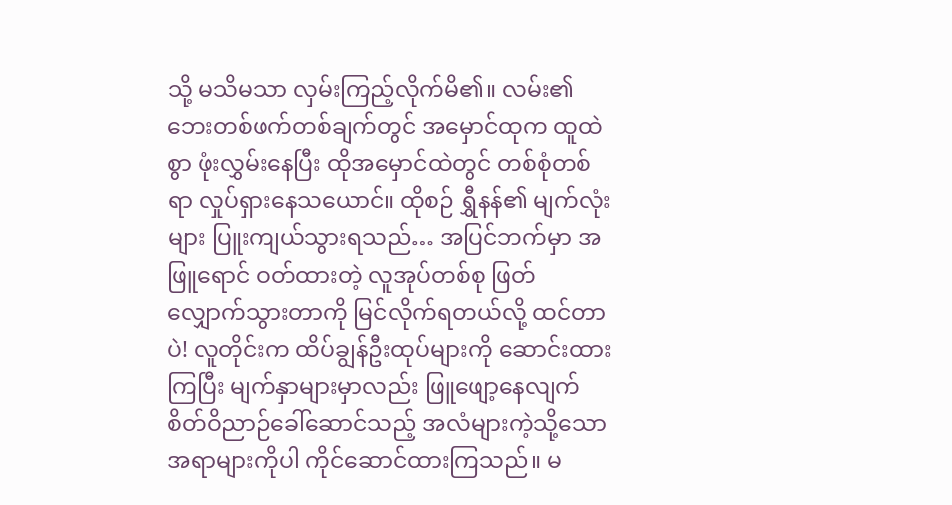သို့ မသိမသာ လှမ်းကြည့်လိုက်မိ၏။ လမ်း၏ ဘေးတစ်ဖက်တစ်ချက်တွင် အမှောင်ထုက ထူထဲစွာ ဖုံးလွှမ်းနေပြီး ထိုအမှောင်ထဲတွင် တစ်စုံတစ်ရာ လှုပ်ရှားနေသယောင်။ ထိုစဉ် ရွှီနန်၏ မျက်လုံးများ ပြူးကျယ်သွားရသည်… အပြင်ဘက်မှာ အဖြူရောင် ဝတ်ထားတဲ့ လူအုပ်တစ်စု ဖြတ်လျှောက်သွားတာကို မြင်လိုက်ရတယ်လို့ ထင်တာပဲ! လူတိုင်းက ထိပ်ချွန်ဦးထုပ်များကို ဆောင်းထားကြပြီး မျက်နှာများမှာလည်း ဖြူဖျော့နေလျက် စိတ်ဝိညာဉ်ခေါ်ဆောင်သည့် အလံများကဲ့သို့သော အရာများကိုပါ ကိုင်ဆောင်ထားကြသည်။ မ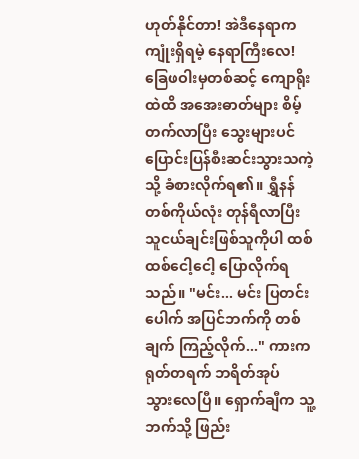ဟုတ်နိုင်တာ! အဲဒီနေရာက ကျုံးရှိရမဲ့ နေရာကြီးလေ! ခြေဖဝါးမှတစ်ဆင့် ကျောရိုးထဲထိ အအေးဓာတ်များ စိမ့်တက်လာပြီး သွေးများပင် ပြောင်းပြန်စီးဆင်းသွားသကဲ့သို့ ခံစားလိုက်ရ၏။ ရွှီနန် တစ်ကိုယ်လုံး တုန်ရီလာပြီး သူငယ်ချင်းဖြစ်သူကိုပါ ထစ်ထစ်ငေါ့ငေါ့ ပြောလိုက်‌ရသည်။ "မင်း... မင်း ပြတင်းပေါက် အပြင်ဘက်ကို တစ်ချက် ကြည့်လိုက်..." ကားက ရုတ်တရက် ဘရိတ်အုပ်သွား‌လေပြီ။ ရှောက်ချီက သူ့ဘက်သို့ ဖြည်း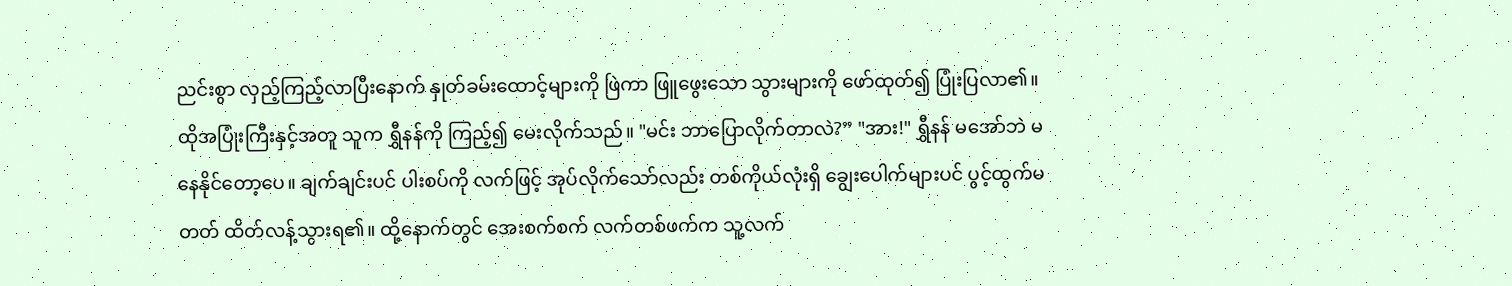ညင်းစွာ လှည့်ကြည့်လာပြီးနောက် နှုတ်ခမ်းထောင့်များကို ဖြဲကာ ဖြူဖွေးသော သွားများကို ဖော်ထုတ်၍ ပြုံးပြလာ၏။ ထိုအပြုံးကြီးနှင့်အတူ သူက ရွှီနန်ကို ကြည့်၍ မေးလိုက်သည်။ "မင်း ဘာပြောလိုက်တာလဲ?” "အား!" ရွှီနန် မအော်ဘဲ မနေနိုင်တော့ပေ။ ချက်ချင်းပင် ပါးစပ်ကို လက်ဖြင့် အုပ်လိုက်သော်လည်း တစ်ကိုယ်လုံးရှိ ချွေးပေါက်များပင် ပွင့်ထွက်မတတ် ထိတ်လန့်သွားရ၏။ ထို့နောက်တွင် အေးစက်စက် လက်တစ်ဖက်က သူ့လက်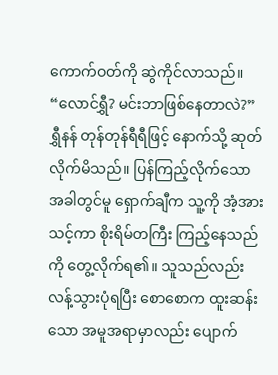ကောက်ဝတ်ကို ဆွဲကိုင်လာသည်။ “လောင်ရွှီ? မင်းဘာဖြစ်နေတာလဲ?” ရွှီနန် တုန်တုန်ရီရီဖြင့် နောက်သို့ ဆုတ်လိုက်မိသည်။ ပြန်ကြည့်လိုက်သောအခါတွင်မူ ရှောက်ချီက သူ့ကို အံ့အားသင့်ကာ စိုးရိမ်တကြီး ကြည့်နေသည်ကို တွေ့လိုက်ရ၏။ သူသည်လည်း လန့်သွားပုံရပြီး စောစောက ထူးဆန်းသော အမူအရာမှာလည်း ပျောက်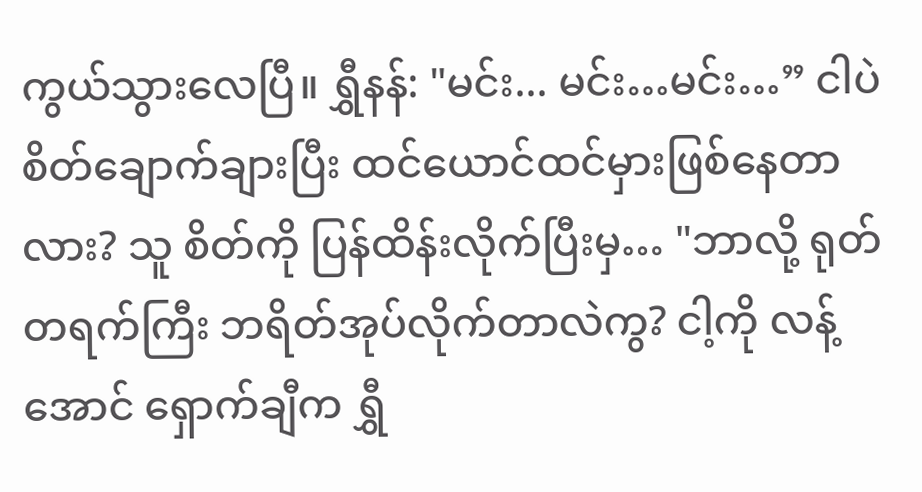ကွယ်သွား‌လေပြီ။ ရွှီနန်: "မင်း... မင်း…မင်း…” ငါပဲ စိတ်ချောက်ချားပြီး ထင်ယောင်ထင်မှားဖြစ်နေတာလား? သူ စိတ်ကို ပြန်ထိန်းလိုက်ပြီးမှ… "ဘာလို့ ရုတ်တရက်ကြီး ဘရိတ်အုပ်လိုက်တာလဲကွ? ငါ့ကို လန့်အောင် ရှောက်ချီက ရွှီ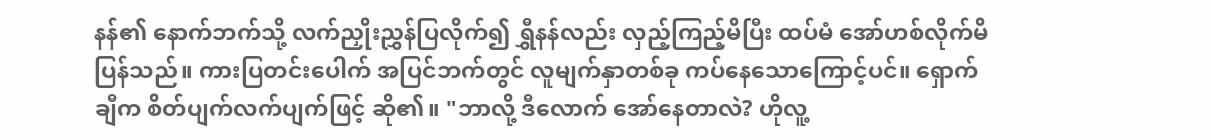နန်၏ နောက်ဘက်သို့ လက်ညှိုးညွှန်ပြလိုက်၍ ရွှီနန်လည်း လှည့်ကြည့်မိပြီး ထပ်မံ အော်ဟစ်လိုက်မိပြန်သည်။ ကားပြတင်းပေါက် အပြင်ဘက်တွင် လူမျက်နှာတစ်ခု ကပ်နေသောကြောင့်ပင်။ ရှောက်ချီက စိတ်ပျက်လက်ပျက်ဖြင့် ဆို၏။ "ဘာလို့ ဒီလောက် အော်နေတာလဲ? ဟိုလူ့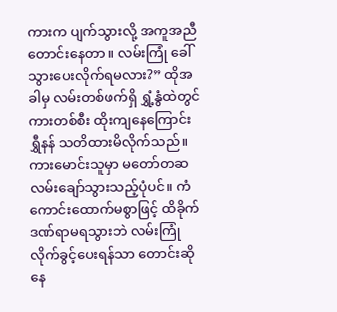ကားက ပျက်သွားလို့ အကူအညီတောင်းနေတာ။ လမ်းကြုံ ခေါ်သွားပေးလိုက်ရမလား?” ထိုအခါမှ လမ်းတစ်ဖက်ရှိ ရွှံ့နွံထဲတွင် ကားတစ်စီး ထိုးကျနေကြောင်း ရွှီနန် သတိထားမိလိုက်သည်။ ကားမောင်းသူမှာ မတော်တဆ လမ်းချော်သွားသည့်ပုံပင်။ ကံကောင်းထောက်မစွာဖြင့် ထိခိုက်ဒဏ်ရာမရသွားဘဲ လမ်းကြုံ လိုက်ခွင့်‌ပေးရန်သာ တောင်းဆိုနေ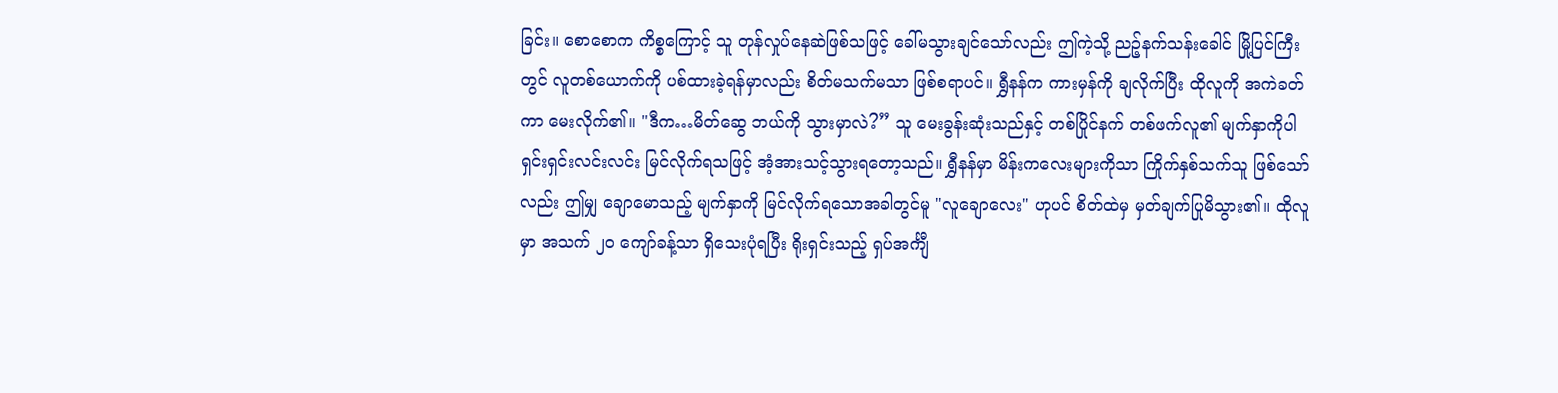ခြင်း။ စောစောက ကိစ္စကြောင့် သူ တုန်လှုပ်နေဆဲဖြစ်သဖြင့် ခေါ်မသွားချင်သော်လည်း ဤကဲ့သို့ ညဉ့်နက်သန်းခေါင် မြို့ပြင်ကြီးတွင် လူတစ်ယောက်ကို ပစ်ထားခဲ့ရန်မှာလည်း စိတ်မသက်မသာ ဖြစ်စရာပင်။ ရွှီနန်က ကားမှန်ကို ချလိုက်ပြီး ထိုလူကို အကဲခတ်ကာ မေးလိုက်၏။ "ဒီက…မိတ်ဆွေ ဘယ်ကို သွားမှာလဲ?” သူ မေးခွန်းဆုံးသည်နှင့် တစ်ပြိုင်နက် တစ်ဖက်လူ၏ မျက်နှာကိုပါ ရှင်းရှင်းလင်းလင်း မြင်လိုက်ရသဖြင့် အံ့အားသင့်သွားရ‌တော့သည်။ ရွှီနန်မှာ မိန်းကလေးများကိုသာ ကြိုက်နှစ်သက်သူ ဖြစ်သော်လည်း ဤမျှ ချောမောသည့် မျက်နှာကို မြင်လိုက်ရသောအခါတွင်မူ "လူ‌ချောလေး" ဟုပင် စိတ်ထဲမှ မှတ်ချက်ပြုမိသွား၏။ ထိုလူမှာ အသက် ၂၀ ကျော်ခန့်သာ ရှိ‌သေးပုံရပြီး ရိုးရှင်းသည့် ရှပ်အင်္ကျီ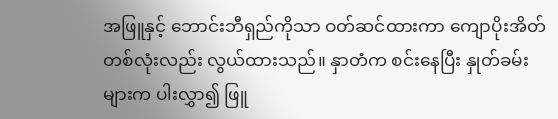အဖြူနှင့် ဘောင်းဘီရှည်ကိုသာ ဝတ်ဆင်ထားကာ ကျောပိုးအိတ်တစ်လုံးလည်း လွယ်ထားသည်။ နှာတံက စင်းနေပြီး နှုတ်ခမ်းများက ပါးလွှာ၍ ဖြူ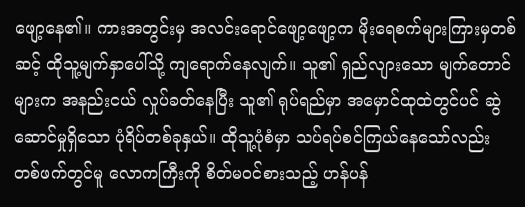ဖျော့နေ၏။ ကားအတွင်းမှ အလင်းရောင်ဖျော့ဖျော့က မိုးရေစက်များကြားမှတစ်ဆင့် ထိုသူ့မျက်နှာပေါ်သို့ ကျရောက်‌နေလျက်။ သူ၏ ရှည်လျားသော မျက်တောင်များက အနည်းငယ် လှုပ်ခတ်နေပြီး သူ၏ ရုပ်ရည်မှာ အမှောင်ထုထဲတွင်ပင် ဆွဲဆောင်မှုရှိသော ပုံရိပ်တစ်ခုနှယ်။ ထိုသူ့ပုံစံမှာ သပ်ရပ်စင်ကြယ်နေသော်လည်း တစ်ဖက်တွင်မူ လောကကြီးကို စိတ်မဝင်စားသည့် ဟန်ပန်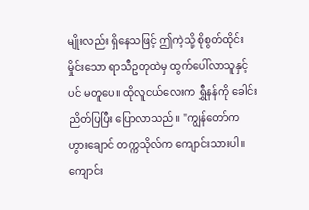မျိုးလည်း ရှိနေသဖြင့် ဤကဲ့သို့ စိုစွတ်ထိုင်းမှိုင်းသော ရာသီဥတုထဲမှ ထွက်ပေါ်လာသူနှင့်ပင် မတူပေ။ ထိုလူငယ်လေးက ရွှီနန်ကို ခေါင်းညိတ်ပြပြီး ပြောလာသည်။ "ကျွန်တော်က ဟွားချောင် တက္ကသိုလ်က ကျောင်းသားပါ။ ကျောင်း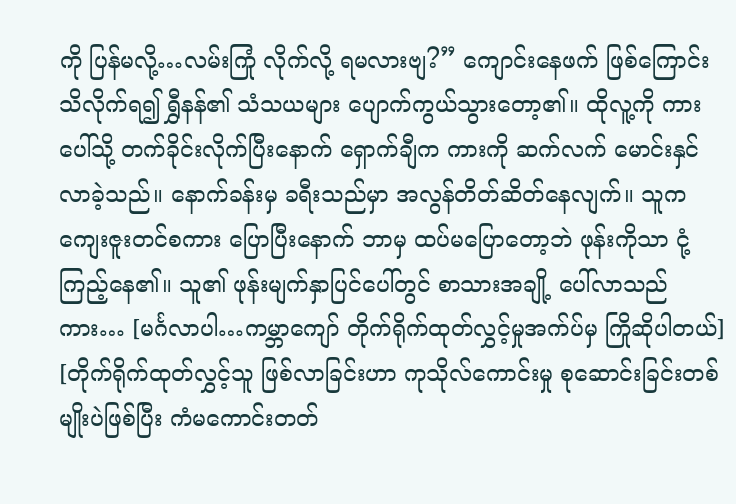ကို ပြန်မလို့…လမ်းကြုံ လိုက်လို့ ရမလားဗျ?” ကျောင်းနေဖက် ဖြစ်ကြောင်း သိလိုက်ရ၍ ရွှီနန်၏ သံသယများ ပျောက်ကွယ်သွား‌တော့၏။ ထိုလူ့ကို ကားပေါ်သို့ တက်ခိုင်းလိုက်ပြီးနောက် ရှောက်ချီက ကားကို ဆက်လက် မောင်းနှင်လာခဲ့သည်။ နောက်ခန်းမှ ခရီးသည်မှာ အလွန်တိတ်ဆိတ်နေလျက်။ သူက ကျေးဇူးတင်စကား ပြောပြီးနောက် ဘာမှ ထပ်မပြောတော့ဘဲ ဖုန်းကိုသာ ငုံ့ကြည့်နေ၏။ သူ၏ ဖုန်းမျက်နှာပြင်ပေါ်တွင် စာသားအချို့ ပေါ်လာသည်ကား… [မင်္ဂလာပါ…ကမ္ဘာကျော် တိုက်ရိုက်ထုတ်လွှင့်မှုအက်ပ်မှ ကြိုဆိုပါတယ်] [တိုက်ရိုက်ထုတ်လွှင့်သူ ဖြစ်လာခြင်းဟာ ကုသိုလ်ကောင်းမှု စုဆောင်းခြင်းတစ်မျိုးပဲဖြစ်ပြီး ကံမကောင်းတတ်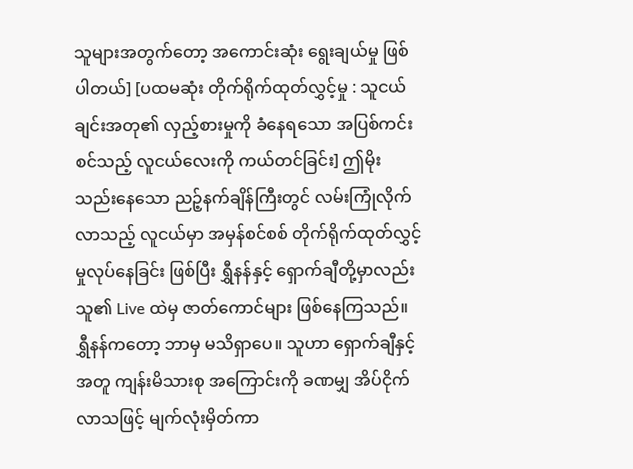သူများအတွက်တော့ အကောင်းဆုံး ရွေးချယ်မှု ဖြစ်ပါတယ်] [ပထမဆုံး တိုက်ရိုက်ထုတ်လွှင့်မှု : သူငယ်ချင်းအတု၏ လှည့်စားမှုကို ခံနေရသော အပြစ်ကင်းစင်သည့် လူငယ်လေးကို ကယ်တင်ခြင်း] ဤမိုးသည်း‌နေသော ညဉ့်နက်ချိန်ကြီးတွင် လမ်းကြုံလိုက်လာသည့် လူငယ်မှာ အမှန်စင်စစ် တိုက်ရိုက်ထုတ်လွှင့်မှုလုပ်နေခြင်း ဖြစ်ပြီး ရွှီနန်နှင့် ရှောက်ချီတို့မှာလည်း သူ၏ Live ထဲမှ ဇာတ်ကောင်များ ဖြစ်နေကြသည်။ ရွှီနန်ကတော့ ဘာမှ မသိရှာပေ။ သူဟာ ရှောက်ချီနှင့်အတူ ကျန်းမိသားစု အကြောင်းကို ခဏမျှ အိပ်ငိုက်လာသဖြင့် မျက်လုံးမှိတ်ကာ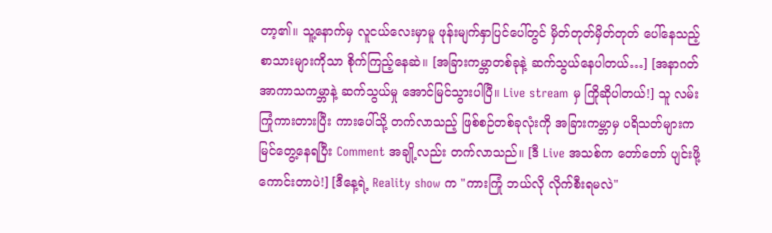တာ့၏။ သူ့နောက်မှ လူငယ်‌လေးမှာမူ ဖုန်းမျက်နှာပြင်ပေါ်တွင် မှိတ်တုတ်မှိတ်တုတ် ပေါ်နေသည့် စာသားများကိုသာ စိုက်ကြည့်နေဆဲ။ [အခြားကမ္ဘာတစ်ခုနဲ့ ဆက်သွယ်နေပါတယ်…] [အနာဂတ် အာကာသကမ္ဘာနဲ့ ဆက်သွယ်မှု အောင်မြင်သွားပါပြီ။ Live stream မှ ကြိုဆိုပါတယ်!] သူ လမ်းကြုံကားတားပြီး ကားပေါ်သို့ တက်လာသည့် ဖြစ်စဉ်တစ်ခုလုံးကို အခြားကမ္ဘာမှ ပရိသတ်များက မြင်တွေ့နေရပြီး Comment အချို့လည်း တက်လာသည်။ [ဒီ Live အသစ်က တော်တော် ပျင်းဖို့ကောင်းတာပဲ!] [ဒီနေ့ရဲ့ Reality show က "ကားကြုံ ဘယ်လို လိုက်စီးရမလဲ"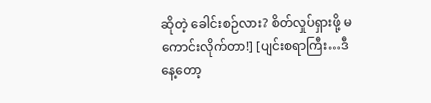ဆိုတဲ့ ခေါင်းစဉ်လား? စိတ်လှုပ်ရှားဖို့ မကောင်းလိုက်တာ!] [ပျင်းစရာကြီး…ဒီနေ့တော့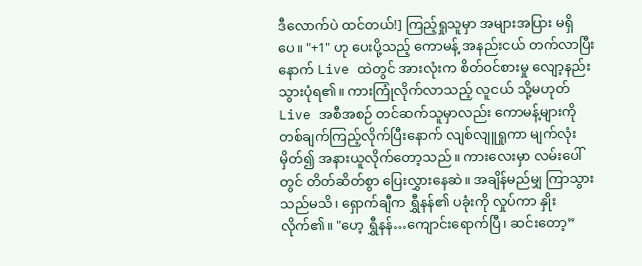ဒီလောက်ပဲ ထင်တယ်!] ကြည့်ရှုသူမှာ အများအပြား မရှိပေ။ "+1" ဟု ပေးပို့သည့် ကောမန့် အနည်းငယ် တက်လာပြီးနောက် Live ထဲတွင် အားလုံးက စိတ်ဝင်စားမှု လျော့နည်းသွားပုံရ၏။ ကားကြုံလိုက်လာသည့် လူငယ် သို့မဟုတ် Live အစီအစဉ် တင်ဆက်သူမှာလည်း ကောမန့်များကို တစ်ချက်ကြည့်လိုက်ပြီးနောက် လျစ်လျူရှုကာ မျက်လုံးမှိတ်၍ အနားယူလိုက်‌တော့သည်။ ကားလေးမှာ လမ်းပေါ်တွင် တိတ်ဆိတ်စွာ ပြေးလွှားနေဆဲ။ အချိန်မည်မျှ ကြာသွားသည်မသိ၊ ရှောက်ချီက ရွှီနန်၏ ပခုံးကို လှုပ်ကာ နှိုးလိုက်၏။ "ဟေ့ ရွှီနန်…ကျောင်းရောက်ပြီ၊ ဆင်းတော့”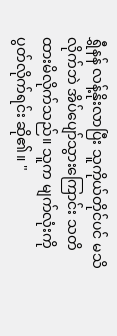ရွှီနန် လန့်နိုးလာပြီး သူကိုယ်တိုင်ပင် မသိလိုက်ဘဲ အိပ်ပျော်သွားကြောင်း သတိထားမိလိုက်သည်။ သူက မျက်လုံးကို ပွတ်လိုက်ရင်း ဆို၏။ "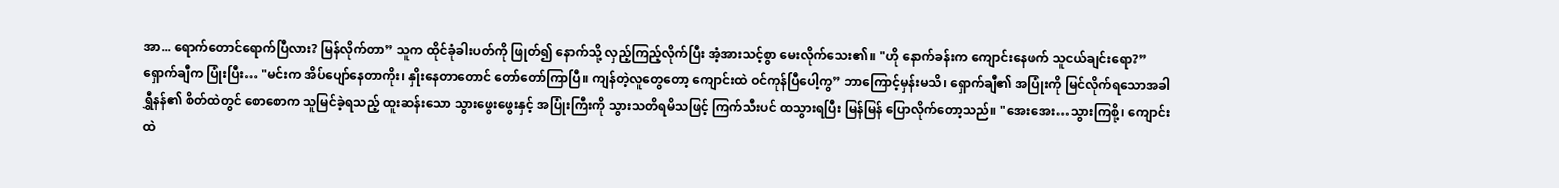အာ... ရောက်‌တောင်‌‌ရောက်ပြီလား? မြန်လိုက်တာ” သူက ထိုင်ခုံခါးပတ်ကို ဖြုတ်၍ နောက်သို့ လှည့်ကြည့်လိုက်ပြီး အံ့အားသင့်စွာ မေးလိုက်‌သေး၏။ "ဟို နောက်ခန်းက ကျောင်းနေဖက် သူငယ်ချင်းရော?” ရှောက်ချီက ပြုံးပြီး… "မင်းက အိပ်ပျော်နေတာကိုး၊ နှိုး‌နေတာတောင် တော်တော်ကြာပြီ။ ကျန်တဲ့လူတွေတော့ ကျောင်းထဲ ဝင်ကုန်ပြီ‌ပေါ့ကွ” ဘာကြောင့်မှန်းမသိ၊ ရှောက်ချီ၏ အပြုံးကို မြင်လိုက်ရသောအခါ ရွှီနန်၏ စိတ်ထဲတွင် စောစောက သူမြင်ခဲ့ရသည့် ထူးဆန်းသော သွားဖွေးဖွေးနှင့် အပြုံးကြီးကို သွားသတိရမိသဖြင့် ကြက်သီးပင် ထသွားရပြီး မြန်မြန် ‌ပြောလိုက်တော့သည်။ "အေးအေး…သွားကြစို့၊ ကျောင်းထဲ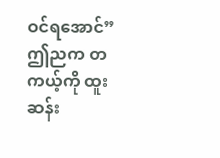ဝင်ရအောင်” ဤညက တကယ့်ကို ထူးဆန်း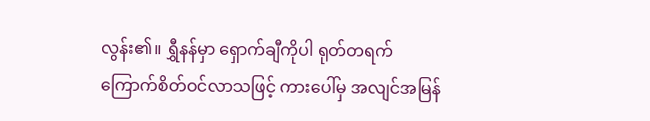လွန်း၏။ ရွှီနန်မှာ ရှောက်ချီကိုပါ ရုတ်တရက် ကြောက်စိတ်ဝင်လာသဖြင့် ကားပေါ်မှ အလျင်အမြန်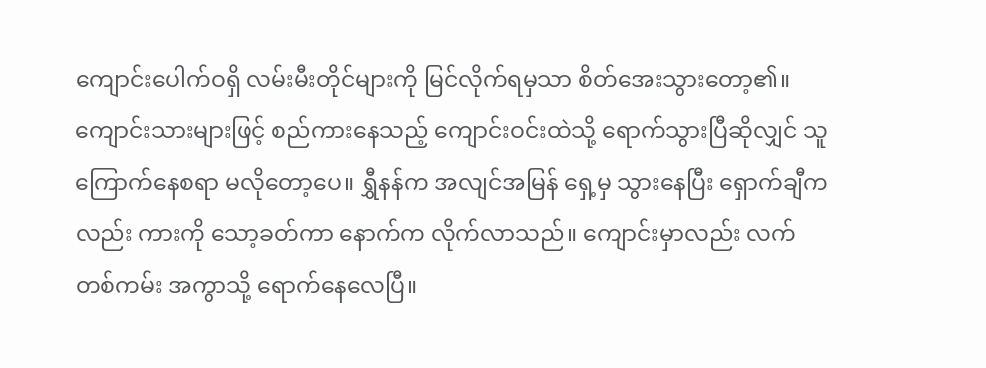ကျောင်းပေါက်ဝရှိ လမ်းမီးတိုင်များကို မြင်လိုက်ရမှသာ စိတ်အေးသွားတော့၏။ ကျောင်းသားများဖြင့် စည်ကားနေသည့် ကျောင်းဝင်းထဲသို့ ရောက်သွားပြီဆိုလျှင် သူ ကြောက်နေစရာ မလိုတော့ပေ။ ရွှီနန်က အလျင်အမြန် ရှေ့မှ သွားနေပြီး ရှောက်ချီကလည်း ကားကို သော့ခတ်ကာ နောက်က လိုက်လာသည်။ ကျောင်းမှာလည်း လက်တစ်ကမ်း အကွာသို့ ရောက်နေ‌လေပြီ။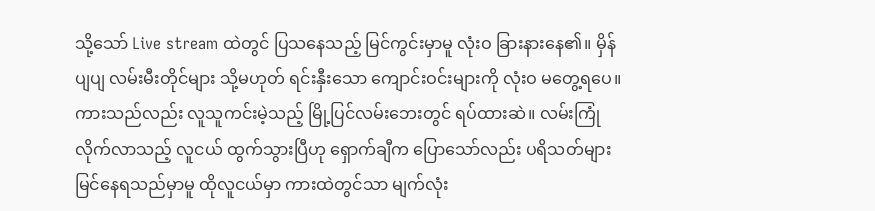သို့သော် Live stream ထဲတွင် ပြသနေသည့် မြင်ကွင်းမှာမူ လုံးဝ ခြားနားနေ၏။ မှိန်ပျပျ လမ်းမီးတိုင်များ သို့မဟုတ် ရင်းနှီးသော ကျောင်းဝင်းများကို လုံးဝ မတွေ့ရပေ။ ကားသည်လည်း လူသူကင်းမဲ့သည့် မြို့ပြင်လမ်းဘေးတွင် ရပ်ထားဆဲ။ လမ်းကြုံလိုက်လာသည့် လူငယ် ထွက်သွားပြီဟု ရှောက်ချီက ပြောသော်လည်း ပရိသတ်များ မြင်နေရသည်မှာမူ ထိုလူငယ်မှာ ကားထဲတွင်သာ မျက်လုံး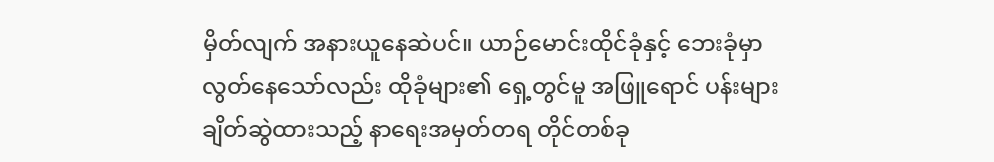မှိတ်လျက် အနားယူနေဆဲပင်။ ယာဉ်မောင်းထိုင်ခုံနှင့် ဘေးခုံမှာ လွတ်နေသော်လည်း ထိုခုံများ၏ ရှေ့တွင်မူ အဖြူရောင် ပန်းများ ချိတ်ဆွဲထားသည့် နာရေးအမှတ်တရ တိုင်တစ်ခု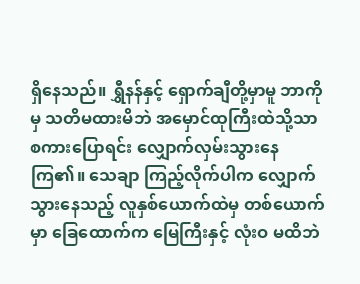ရှိနေသည်။ ရွှီနန်နှင့် ရှောက်ချီတို့မှာမူ ဘာကိုမှ သတိမထားမိဘဲ အမှောင်ထုကြီးထဲသို့သာ စကားပြောရင်း လျှောက်လှမ်းသွားနေကြ၏။ သေချာ ကြည့်လိုက်ပါက လျှောက်သွားနေသည့် လူနှစ်ယောက်ထဲမှ တစ်ယောက်မှာ ခြေထောက်က မြေကြီးနှင့် လုံးဝ မထိဘဲ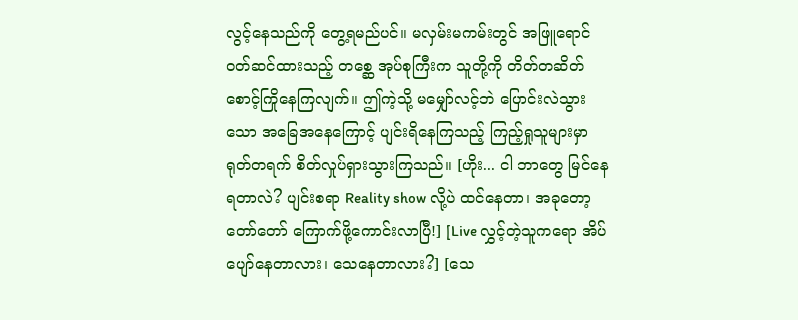လွင့်နေသည်ကို တွေ့ရမည်ပင်။ မလှမ်းမကမ်းတွင် အဖြူရောင် ဝတ်ဆင်ထားသည့် တစ္ဆေ အုပ်စုကြီးက သူတို့ကို တိတ်တဆိတ် စောင့်ကြိုနေကြလျက်။ ဤကဲ့သို့ မမျှော်လင့်ဘဲ ပြောင်းလဲသွားသော အခြေအနေကြောင့် ပျင်းရိနေကြသည့် ကြည့်ရှုသူများမှာ ရုတ်တရက် စိတ်လှုပ်ရှားသွားကြသည်။ [ဟိုး... ငါ ဘာတွေ မြင်နေရတာလဲ? ပျင်းစရာ Reality show လို့ပဲ ထင်နေတာ၊ အခုတော့ တော်တော် ကြောက်ဖို့ကောင်းလာပြီ!] [Live လွှင့်တဲ့သူကရော အိပ်ပျော်နေတာလား၊ သေနေတာလား?] [သေ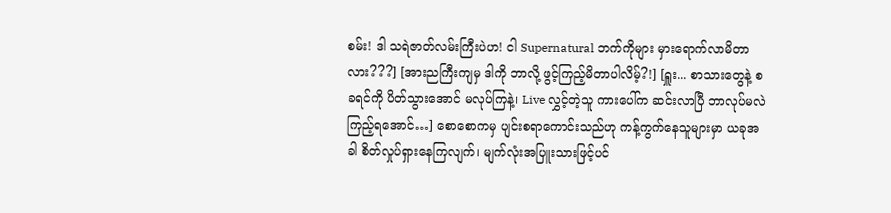စမ်း! ဒါ သရဲဇာတ်လမ်းကြီးပဲဟ! ငါ Supernatural ဘက်ကိုများ မှားရောက်လာမိတာလား???] [အားညကြီးကျမှ ဒါကို ဘာလို့ ဖွင့်ကြည့်မိတာပါလိမ့်?!] [ရှူး... စာသားတွေနဲ့ စခရင်ကို ပိတ်သွားအောင် မလုပ်ကြနဲ့၊ Live လွှင့်တဲ့သူ ကားပေါ်က ဆင်းလာပြီ ဘာလုပ်မလဲ ကြည့်ရအောင်…] စောစောကမှ ပျင်းစရာကောင်းသည်ဟု ကန့်ကွက်နေသူများမှာ ယခုအခါ စိတ်လှုပ်ရှားနေကြလျက်၊ မျက်လုံးအပြူးသားဖြင့်ပင်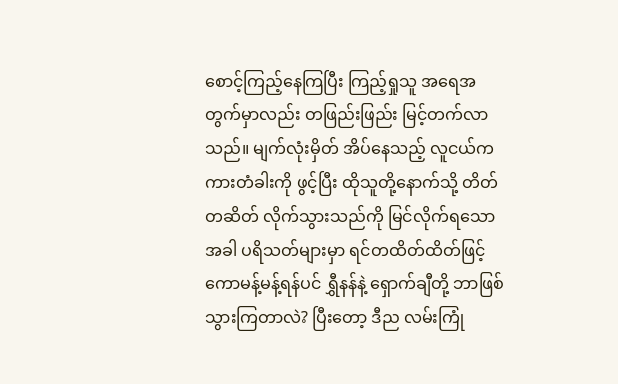စောင့်ကြည့်နေကြပြီး ကြည့်ရှုသူ အရေအတွက်မှာလည်း တဖြည်းဖြည်း မြင့်တက်လာသည်။ မျက်လုံးမှိတ် အိပ်နေသည့် လူငယ်က ကားတံခါးကို ဖွင့်ပြီး ထိုသူတို့နောက်သို့ တိတ်တဆိတ် လိုက်သွားသည်ကို မြင်လိုက်ရသောအခါ ပရိသတ်များမှာ ရင်တထိတ်ထိတ်ဖြင့် ကောမန့်မန့်ရန်ပင် ရွှီနန်နဲ့ ရှောက်ချီတို့ ဘာဖြစ်သွားကြတာလဲ? ပြီးတော့ ဒီည လမ်းကြုံ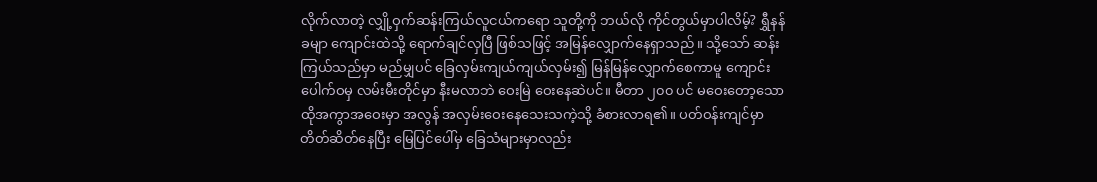လိုက်လာတဲ့ လျှို့ဝှက်ဆန်းကြယ်လူငယ်ကရော သူတို့ကို ဘယ်လို ကိုင်တွယ်မှာပါလိမ့်? ရွှီနန်ခမျာ ကျောင်းထဲသို့ ရောက်ချင်လှပြီ ဖြစ်သဖြင့် အမြန်လျှောက်နေရှာသည်။ သို့သော် ဆန်းကြယ်သည်မှာ မည်မျှပင် ခြေလှမ်းကျယ်ကျယ်လှမ်း၍ မြန်မြန်လျှောက်စေကာမူ ကျောင်းပေါက်ဝမှ လမ်းမီးတိုင်မှာ နီးမလာဘဲ ဝေးမြဲ ဝေးနေဆဲပင်။ မီတာ ၂၀၀ ပင် မဝေး‌တော့သော ထိုအကွာအဝေးမှာ အလွန် အလှမ်းဝေးနေသေးသကဲ့သို့ ခံစားလာရ၏။ ပတ်ဝန်းကျင်မှာ တိတ်ဆိတ်နေပြီး မြေပြင်ပေါ်မှ ခြေသံများမှာလည်း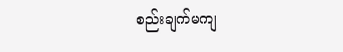စည်းချက်မကျ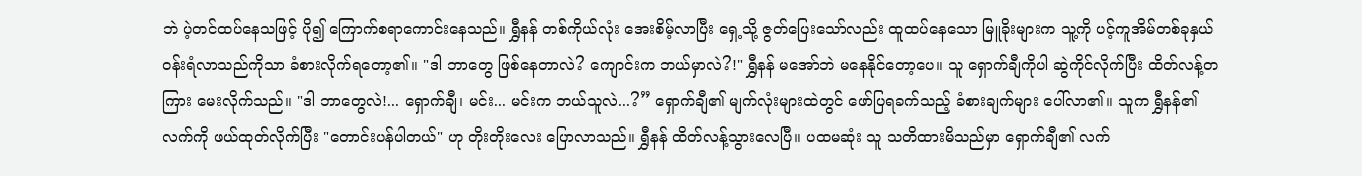ဘဲ ပဲ့တင်ထပ်နေသဖြင့် ပို၍ ကြောက်စရာကောင်းနေသည်။ ရွှီနန် တစ်ကိုယ်လုံး အေးစိမ့်လာပြီး ရှေ့သို့ ဇွတ်ပြေးသော်လည်း ထူထပ်‌နေသော မြူခိုးများက သူ့ကို ပင့်ကူအိမ်တစ်ခုနှယ် ဝန်းရံလာသည်ကိုသာ ခံစားလိုက်ရတော့၏။ "ဒါ ဘာတွေ ဖြစ်နေတာလဲ? ကျောင်းက ဘယ်မှာလဲ?!" ရွှီနန် မအော်ဘဲ မနေနိုင်တော့ပေ။ သူ ရှောက်ချီကိုပါ ဆွဲကိုင်လိုက်ပြီး ထိတ်လန့်တကြား မေးလိုက်သည်။ "ဒါ ဘာတွေလဲ!... ရှောက်ချီ၊ မင်း... မင်းက ဘယ်သူလဲ...?” ရှောက်ချီ၏ မျက်လုံးများထဲတွင် ဖော်ပြရခက်သည့် ခံစားချက်များ ပေါ်လာ၏။ သူက ရွှီနန်၏ လက်ကို ဖယ်ထုတ်လိုက်ပြီး "တောင်းပန်ပါတယ်" ဟု တိုးတိုးလေး ပြောလာသည်။ ရွှီနန် ထိတ်လန့်သွား‌လေပြီ။ ပထမဆုံး သူ သတိထားမိသည်မှာ ရှောက်ချီ၏ လက်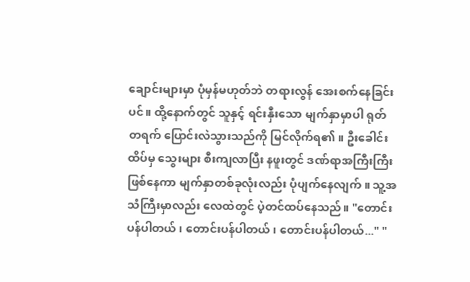ချောင်းများမှာ ပုံမှန်မဟုတ်ဘဲ တရားလွန် အေးစက်နေခြင်းပင်။ ထို့နောက်တွင် သူနှင့် ရင်းနှီးသော မျက်နှာမှာပါ ရုတ်တရက် ပြောင်းလဲသွားသည်ကို မြင်လိုက်ရ၏။ ဦးခေါင်းထိပ်မှ သွေးများ စီးကျလာပြီး နဖူးတွင် ဒဏ်ရာအကြီးကြီး ဖြစ်‌‌နေကာ မျက်နှာတစ်ခုလုံးလည်း ပုံပျက်‌နေလျက်။ သူ့အသံကြီးမှာလည်း လေထဲတွင် ပဲ့တင်ထပ်နေသည်။ "တောင်းပန်ပါတယ်၊ တောင်းပန်ပါတယ်၊ တောင်းပန်ပါတယ်..." "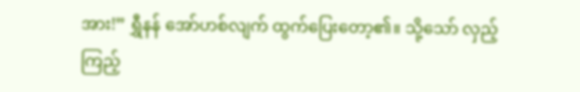အား!” ရွှီနန် အော်ဟစ်လျက် ထွက်ပြေး‌တော့၏။ သို့သော် လှည့်ကြည့်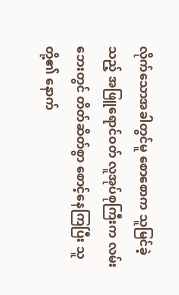လိုက်သောအခါတွင်မူ စောစောက သူမြင်ခဲ့သည့် အဖြူရောင်ဝတ် လူအုပ်စုကြီးက လမ်းဘေးတွင် တိတ်ဆိတ်စွာ စောင့်နေကြပြီး သူတို့၏ နောက်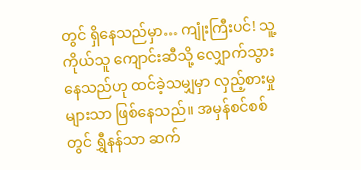တွင် ရှိနေသည်မှာ… ကျုံးကြီးပင်! သူ့ကိုယ်သူ ကျောင်းဆီသို့ လျှောက်သွားနေသည်ဟု ထင်ခဲ့သမျှမှာ လှည့်စားမှုများသာ ဖြစ်‌နေသည်။ အမှန်စင်စစ်တွင် ရွှီနန်သာ ဆက်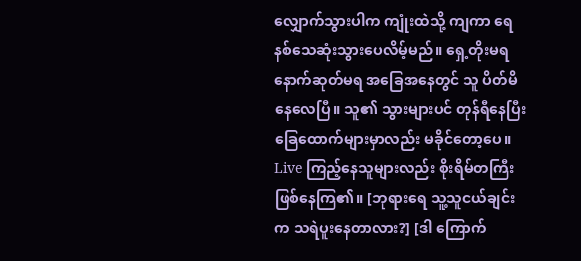လျှောက်သွားပါက ကျုံးထဲသို့ ကျကာ ရေနစ်သေဆုံးသွားပေလိမ့်မည်။ ရှေ့တိုးမရ နောက်ဆုတ်မရ အခြေအနေတွင် သူ ပိတ်မိနေ‌လေပြီ။ သူ၏ သွားများပင် တုန်ရီနေပြီး ခြေထောက်များမှာလည်း မခိုင်တော့ပေ။ Live ကြည့်နေသူများလည်း စိုးရိမ်တကြီး ဖြစ်နေကြ၏။ [ဘုရားရေ သူ့သူငယ်ချင်းက သရဲပူးနေတာလား?] [ဒါ ကြောက်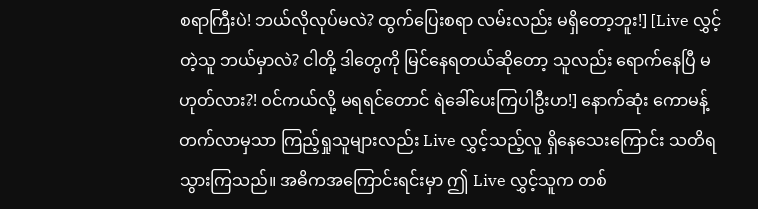စရာကြီးပဲ! ဘယ်လိုလုပ်မလဲ? ထွက်ပြေးစရာ လမ်းလည်း မရှိတော့ဘူး!] [Live လွှင့်တဲ့သူ ဘယ်မှာလဲ? ငါတို့ ဒါတွေကို မြင်နေရတယ်ဆိုတော့ သူလည်း ရောက်နေပြီ မဟုတ်လား?! ဝင်ကယ်လို့ မရရင်တောင် ရဲခေါ်ပေးကြပါဦးဟ!] နောက်ဆုံး ကောမန့်တက်လာမှသာ ကြည့်ရှုသူများလည်း Live လွှင့်သည့်လူ ရှိနေသေးကြောင်း သတိရသွားကြသည်။ အဓိကအကြောင်းရင်းမှာ ဤ Live လွှင့်သူက တစ်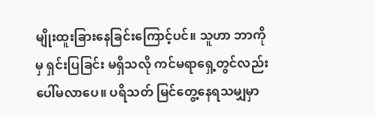မျိုးထူးခြားနေခြင်းကြောင့်ပင်။ သူဟာ ဘာကိုမှ ရှင်းပြခြင်း မရှိသလို ကင်မရာရှေ့တွင်လည်း ပေါ်မလာပေ။ ပရိသတ် မြင်တွေ့နေရသမျှမှာ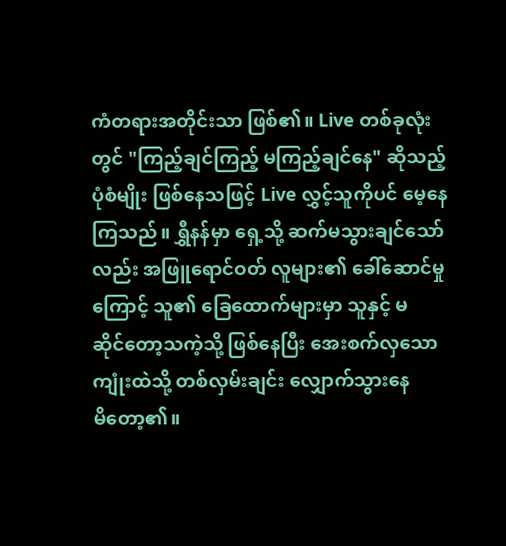ကံတရားအတိုင်းသာ ဖြစ်၏။ Live တစ်ခုလုံးတွင် "ကြည့်ချင်ကြည့် မကြည့်ချင်နေ" ဆိုသည့် ပုံစံမျိုး ဖြစ်နေသဖြင့် Live လွှင့်သူကိုပင် မေ့နေကြသည်။ ရွှီနန်မှာ ရှေ့သို့ ဆက်မသွားချင်သော်လည်း အဖြူရောင်ဝတ် လူများ၏ ခေါ်ဆောင်မှုကြောင့် သူ၏ ခြေထောက်များမှာ သူနှင့် မဆိုင်‌တော့သကဲ့သို့ ဖြစ်နေပြီး အေးစက်လှသော ကျုံးထဲသို့ တစ်လှမ်းချင်း လျှောက်သွားနေမိ‌တော့၏။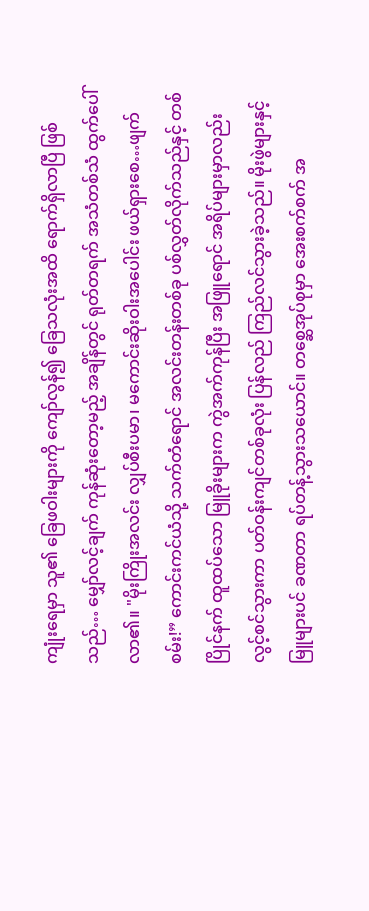ကျုံးရေမှာ သူ၏ ခြေဖဝါးများကို ကျော်လွန်၍ ခြေသလုံးအထိ ရောက်ရှိလာပြီ ဖြစ်သည်… မျှော်လင့်ချက် ကုန်ဆုံးတော့မည့် အချိန်တွင် ရုတ်တရက် အသံတစ်သံ ထွက်ပေါ်လာ၏။ "မိုးကြိုးအလင်း လျှပ်စီးပမာ၊ မကောင်းဆိုးဝါးအပေါင်း ဖယ်ရှားစေ…ဖျက်စမ်း!” ကောင်းကင်ယံသို့ သက်တံရောင် အလင်းတန်းတစ်ခု ပစ်လွှတ်လိုက်သည်နှင့် တစ်ပြိုင်နက် ထူထပ်သော မြူခိုးများက ကွဲအက်ကုန်ပြီး အဖြူရောင် အရိပ်များမှာလည်း လွင့်စင်သွားကာ ပတ်ဝန်းကျင်တစ်ခုလုံး ပြန်လည် ကြည်လင်သွားခဲ့သည်။ မိုးဖွဲများနှင့် မြူများပင် ခဏတာ ရပ်တန့်သွားသ‌ယောင်။ တစ္ဆေအုပ်စုမှာ အေးစက်စက် အ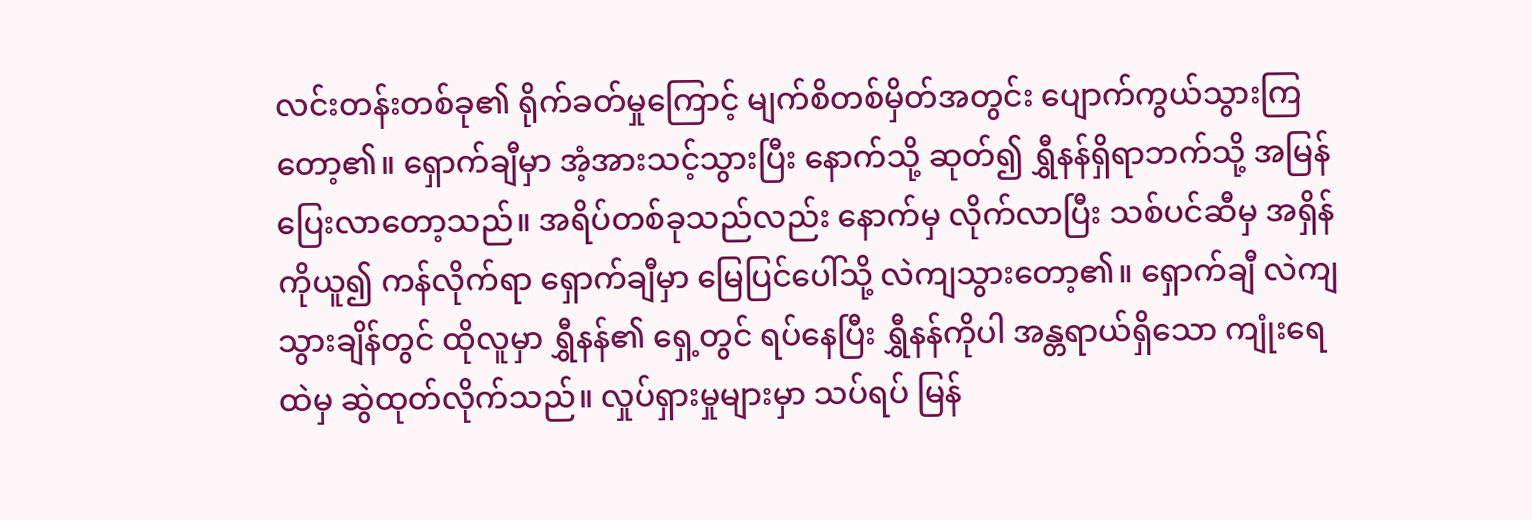လင်းတန်းတစ်ခု၏ ရိုက်ခတ်မှုကြောင့် မျက်စိတစ်မှိတ်အတွင်း ပျောက်ကွယ်သွားကြတော့၏။ ရှောက်ချီမှာ အံ့အားသင့်သွားပြီး နောက်သို့ ဆုတ်၍ ရွှီနန်ရှိရာဘက်သို့ အမြန်ပြေးလာ‌တော့သည်။ အရိပ်တစ်ခုသည်လည်း နောက်မှ လိုက်လာပြီး သစ်ပင်ဆီမှ အရှိန်ကိုယူ၍ ကန်လိုက်ရာ ရှောက်ချီမှာ မြေပြင်ပေါ်သို့ လဲကျသွားတော့၏။ ရှောက်ချီ လဲကျသွားချိန်တွင် ထိုလူမှာ ရွှီနန်၏ ရှေ့တွင် ရပ်နေပြီး ရွှီနန်ကိုပါ အန္တရာယ်ရှိသော ကျုံးရေထဲမှ ဆွဲထုတ်လိုက်သည်။ လှုပ်ရှားမှုများမှာ သပ်ရပ် မြန်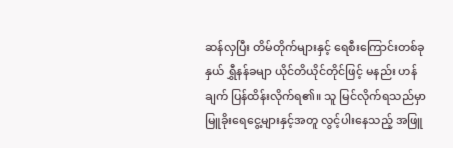ဆန်လှပြီး တိမ်တိုက်များနှင့် ရေစီးကြောင်းတစ်ခုနှယ် ရွှီနန်ခမျာ ယိုင်တိယိုင်တိုင်ဖြင့် မနည်း ဟန်ချက် ပြန်ထိန်းလိုက်ရ၏။ သူ မြင်လိုက်ရသည်မှာ မြူခိုးရေငွေ့များနှင့်အတူ လွင့်ပါးနေသည့် အဖြူ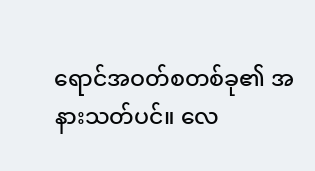ရောင်အဝတ်စတစ်ခု၏ အနားသတ်ပင်။ လေ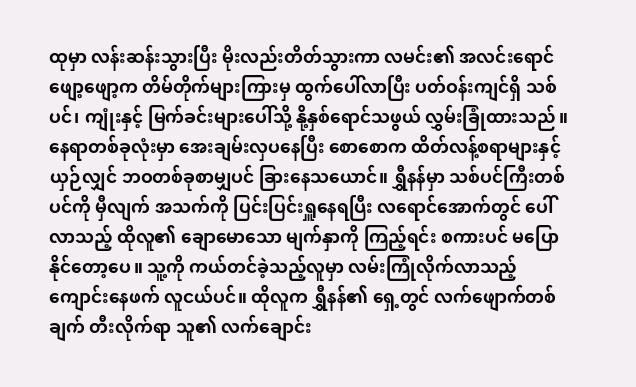ထုမှာ လန်းဆန်းသွားပြီး မိုးလည်းတိတ်သွားကာ လမင်း၏ အလင်းရောင်ဖျော့ဖျော့က တိမ်တိုက်များကြားမှ ထွက်ပေါ်လာပြီး ပတ်ဝန်းကျင်ရှိ သစ်ပင်၊ ကျုံးနှင့် မြက်ခင်းများပေါ်သို့ နို့နှစ်ရောင်သဖွယ် လွှမ်းခြုံထားသည်။ နေရာတစ်ခုလုံးမှာ အေးချမ်းလှပနေပြီး စောစောက ထိတ်လန့်စရာများနှင့် ယှဉ်လျှင် ဘဝတစ်ခုစာမျှပင် ခြားနေသယောင်။ ရွှီနန်မှာ သစ်ပင်ကြီးတစ်ပင်ကို မှီလျက် အသက်ကို ပြင်းပြင်းရှူနေရပြီး လရောင်အောက်တွင် ပေါ်လာသည့် ထိုလူ၏ ချောမောသော မျက်နှာကို ကြည့်ရင်း စကားပင် မပြောနိုင်တော့ပေ။ သူ့ကို ကယ်တင်ခဲ့သည့်လူမှာ လမ်းကြုံလိုက်လာသည့် ကျောင်းနေဖက် လူငယ်ပင်။ ထိုလူက ရွှီနန်၏ ရှေ့တွင် လက်ဖျောက်တစ်ချက် တီးလိုက်ရာ သူ၏ လက်ချောင်း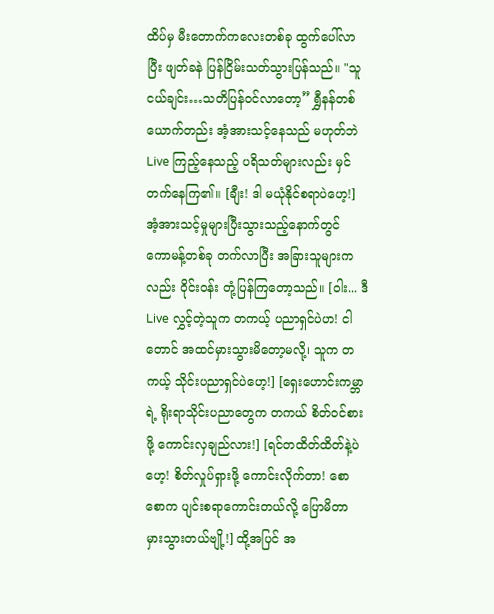ထိပ်မှ မီးတောက်ကလေးတစ်ခု ထွက်ပေါ်လာပြီး ဖျတ်ခနဲ ပြန်ငြိမ်းသတ်သွားပြန်သည်။ "သူငယ်ချင်း…သတိပြန်ဝင်လာ‌တော့” ရွှီနန်တစ်ယောက်တည်း အံ့အားသင့်နေသည် မဟုတ်ဘဲ Live ကြည့်နေသည့် ပရိသတ်များလည်း မှင်တက်နေကြ၏။ [ချီး! ဒါ မယုံနိုင်စရာပဲဟေ့!] အံ့အားသင့်မှုများပြီးသွားသည့်နောက်တွင် ကောမန့်တစ်ခု တက်လာပြီး အခြားသူများကလည်း ဝိုင်းဝန်း တုံ့ပြန်ကြတော့သည်။ [ဝါး... ဒီ Live လွှင့်တဲ့သူက တကယ့် ပညာရှင်ပဲဟ! ငါတောင် အထင်မှားသွားမိ‌‌တော့မလို့၊ သူက တကယ့် သိုင်းပညာရှင်ပဲဟေ့!] [ရှေးဟောင်းကမ္ဘာရဲ့ ရိုးရာသိုင်းပညာတွေက တကယ် စိတ်ဝင်စားဖို့ ကောင်းလှချည်လား!] [ရင်တထိတ်ထိတ်နဲ့ပဲဟေ့! စိတ်လှုပ်ရှားဖို့ ကောင်းလိုက်တာ! စောစောက ပျင်းစရာကောင်းတယ်လို့ ပြောမိတာ မှားသွားတယ်ဗျို့!] ထို့အပြင် အ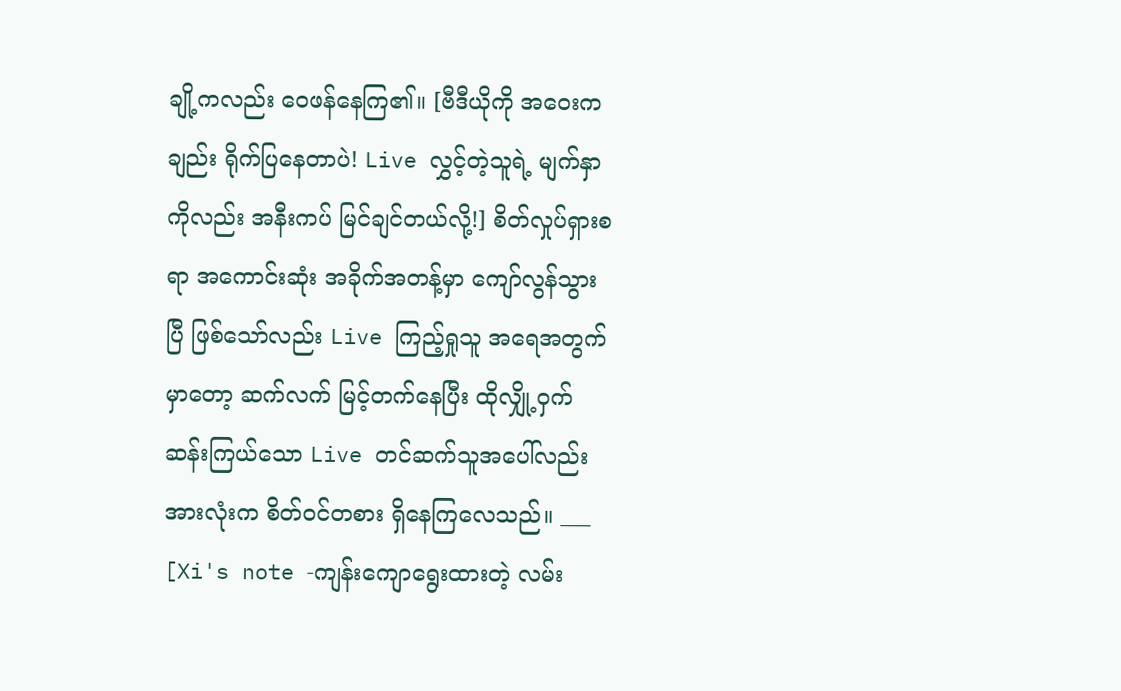ချို့ကလည်း ဝေဖန်‌နေကြ၏။ [ဗီဒီယို‌ကို အဝေးကချည်း ရိုက်ပြနေတာပဲ! Live လွှင့်တဲ့သူရဲ့ မျက်နှာကိုလည်း အနီးကပ် မြင်ချင်တယ်လို့!] စိတ်လှုပ်ရှားစရာ အကောင်းဆုံး အခိုက်အတန့်မှာ ကျော်လွန်သွားပြီ ဖြစ်သော်လည်း Live ကြည့်ရှုသူ အရေအတွက်မှာတော့ ဆက်လက် မြင့်တက်နေပြီး ထိုလျှို့ဝှက်ဆန်းကြယ်သော Live တင်ဆက်သူအပေါ်လည်း အားလုံးက စိတ်ဝင်တစား ရှိနေကြလေသည်။ ___ [Xi's note -ကျန်းကျောရွေးထားတဲ့ လမ်း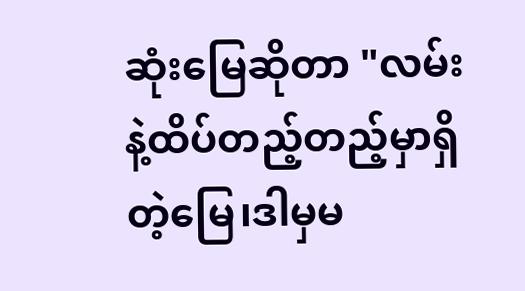ဆုံးမြေဆိုတာ "လမ်းနဲ့ထိပ်တည့်တည့်မှာရှိတဲ့မြေ၊ဒါမှမ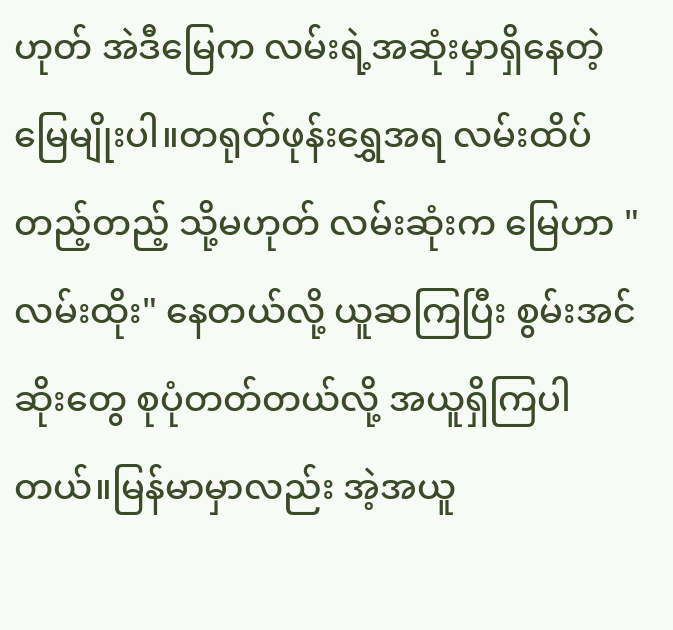ဟုတ် အဲဒီမြေက လမ်းရဲ့အဆုံးမှာရှိနေတဲ့မြေမျိုးပါ။တရုတ်ဖုန်းရွှေအရ လမ်းထိပ် တည့်တည့် သို့မဟုတ် လမ်းဆုံးက မြေဟာ "လမ်းထိုး" နေတယ်လို့ ယူဆကြပြီး စွမ်းအင်ဆိုးတွေ စုပုံတတ်တယ်လို့ အယူရှိကြပါတယ်။မြန်မာမှာလည်း အဲ့အယူ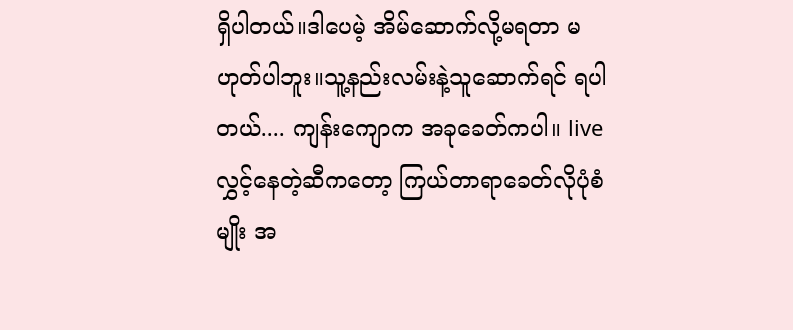ရှိပါတယ်။ဒါပေမဲ့ အိမ်ဆောက်လို့မရတာ မဟုတ်ပါဘူး။သူ့နည်းလမ်းနဲ့သူဆောက်ရင် ရပါတယ်.... ကျန်းကျောက အခုခေတ်ကပါ။ liveလွှင့်နေတဲ့ဆီကတော့ ကြယ်တာရာခေတ်လိုပုံစံမျိုး အ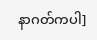နာဂတ်ကပါ]